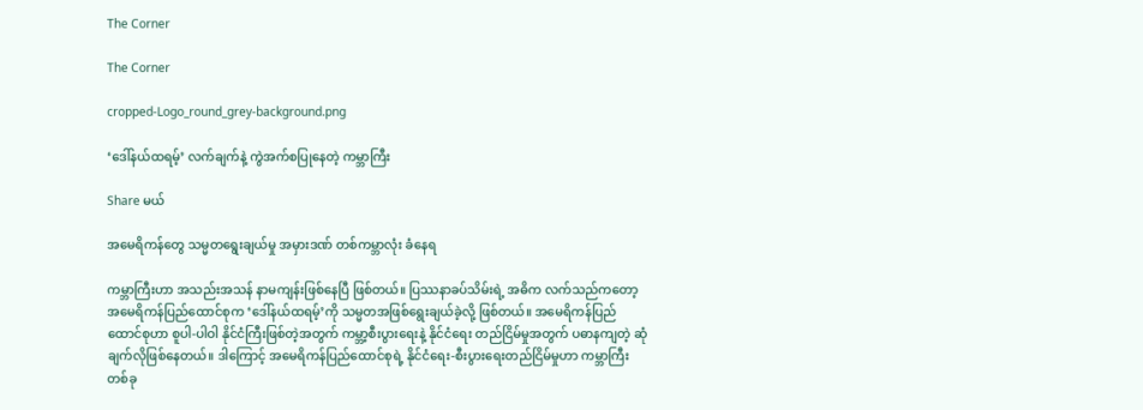The Corner

The Corner

cropped-Logo_round_grey-background.png

‘ဒေါ်နယ်ထရမ့်’ လက်ချက်နဲ့ ကွဲအက်စပြုနေတဲ့ ကမ္ဘာကြီး

Share မယ်

အမေရိကန်တွေ သမ္မတရွေးချယ်မှု အမှားဒဏ် တစ်ကမ္ဘာလုံး ခံနေရ

ကမ္ဘာကြီးဟာ အသည်းအသန် နာမကျန်းဖြစ်နေပြီ ဖြစ်တယ်။ ပြဿနာခပ်သိမ်းရဲ့ အဓိက လက်သည်ကတော့ အမေရိကန်ပြည်ထောင်စုက ‘ဒေါ်နယ်ထရမ့်’ကို သမ္မတအဖြစ်ရွေးချယ်ခဲ့လို့ ဖြစ်တယ်။ အမေရိကန်ပြည်ထောင်စုဟာ စူပါ-ပါဝါ နိုင်ငံကြီးဖြစ်တဲ့အတွက် ကမ္ဘာ့စီးပွားရေးနဲ့ နိုင်ငံရေး တည်ငြိမ်မှုအတွက် ပဓာနကျတဲ့ ဆုံချက်လိုဖြစ်နေတယ်။ ဒါကြောင့် အမေရိကန်ပြည်ထောင်စုရဲ့ နိုင်ငံရေး-စီးပွားရေးတည်ငြိမ်မှုဟာ ကမ္ဘာကြီး တစ်ခု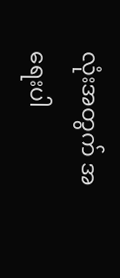လုံးအတွက် အရေးပါ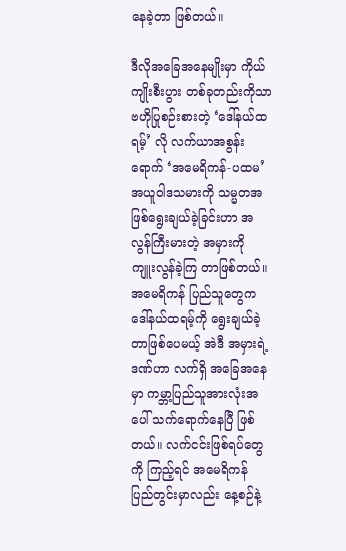နေခဲ့တာ ဖြစ်တယ်။

ဒီလိုအခြေအနေမျိုးမှာ ကိုယ်ကျိုးစီးပွား တစ်ခုတည်းကိုသာ ဗဟိုပြုစဉ်းစားတဲ့ ‘ဒေါ်နယ်ထရမ့်’ လို လက်ယာအစွန်း ရောက် ‘အမေရိကန်-ပထမ’ အယူဝါဒသမားကို သမ္မတအဖြစ်ရွေးချယ်ခဲ့ခြင်းဟာ အလွန်ကြီးမားတဲ့ အမှားကို ကျူးလွန်ခဲ့ကြ တာဖြစ်တယ်။ အမေရိကန် ပြည်သူတွေက ဒေါ်နယ်ထရမ့်ကို ရွေးချယ်ခဲ့တာဖြစ်ပေမယ့် အဲဒီ အမှားရဲ့ ဒဏ်ဟာ လက်ရှိ အခြေအနေမှာ ကမ္ဘာ့ပြည်သူအားလုံးအပေါ် သက်ရောက်နေပြီ ဖြစ်တယ်။ လက်ငင်းဖြစ်ရပ်တွေကို ကြည့်ရင် အမေရိကန် ပြည်တွင်းမှာလည်း နေ့စဉ်နဲ့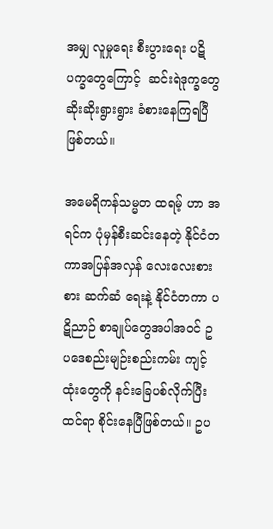အမျှ လူမှုရေး စီးပွားရေး ပဋိပက္ခတွေကြောင့်  ဆင်းရဲဒုက္ခတွေ ဆိုးဆိုးရွားရွား ခံစားနေကြရပြီ ဖြစ်တယ်။

အမေရိကန်သမ္မတ ထရမ့် ဟာ အရင်က ပုံမှန်စီးဆင်းနေတဲ့ နိုင်ငံတကာအပြန်အလှန် လေးလေးစားစား ဆက်ဆံ ရေးနဲ့ နိုင်ငံတကာ ပဋိညာဉ် စာချုပ်တွေအပါအဝင် ဥပဒေစည်းမျဉ်းစည်းကမ်း ကျင့်ထုံးတွေကို နင်းခြေပစ်လိုက်ပြီး ထင်ရာ စိုင်းနေပြီဖြစ်တယ်။ ဥပ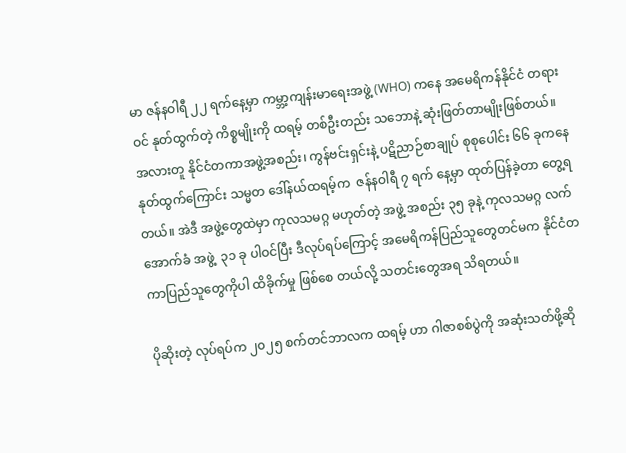မာ ဇန်နဝါရီ ၂၂ ရက်နေ့မှာ ကမ္ဘာ့ကျန်းမာရေးအဖွဲ့ (WHO) ကနေ အမေရိကန်နိုင်ငံ တရားဝင် နုတ်ထွက်တဲ့ ကိစ္စမျိုးကို ထရမ့် တစ်ဦးတည်း သဘောနဲ့ ဆုံးဖြတ်တာမျိုးဖြစ်တယ်။ အလားတူ နိုင်ငံတကာအဖွဲ့အစည်း၊ ကွန်ဗင်းရှင်းနဲ့ ပဋိညာဉ်စာချုပ် စုစုပေါင်း ၆၆ ခုကနေ နုတ်ထွက်ကြောင်း သမ္မတ ဒေါ်နယ်ထရမ့်က  ဇန်နဝါရီ ၇ ရက် နေ့မှာ ထုတ်ပြန်ခဲ့တာ တွေ့ရတယ်။ အဲဒီ အဖွဲ့တွေထဲမှာ ကုလသမဂ္ဂ မဟုတ်တဲ့ အဖွဲ့ အစည်း ၃၅ ခုနဲ့ ကုလသမဂ္ဂ လက်အောက်ခံ အဖွဲ့  ၃၁ ခု ပါဝင်ပြီး ဒီလုပ်ရပ်ကြောင့် အမေရိကန်ပြည်သူတွေတင်မက နိုင်ငံတကာပြည်သူတွေကိုပါ ထိခိုက်မှု ဖြစ်စေ တယ်လို့ သတင်းတွေအရ သိရတယ်။

ပိုဆိုးတဲ့ လုပ်ရပ်က ၂၀၂၅ စက်တင်ဘာလက ထရမ့် ဟာ ဂါဇာစစ်ပွဲကို အဆုံးသတ်ဖို့ဆို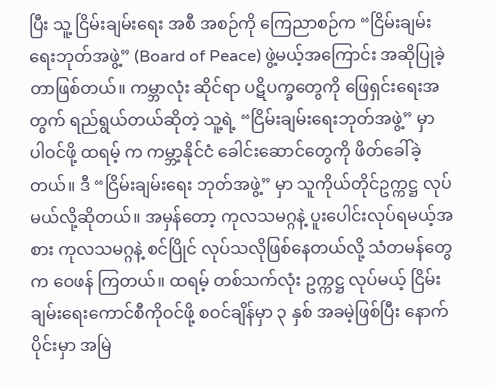ပြီး သူ့ ငြိမ်းချမ်းရေး အစီ အစဉ်ကို ကြေညာစဉ်က “ငြိမ်းချမ်းရေးဘုတ်အဖွဲ့” (Board of Peace) ဖွဲ့မယ့်အကြောင်း အဆိုပြုခဲ့တာဖြစ်တယ်။ ကမ္ဘာလုံး ဆိုင်ရာ ပဋိပက္ခတွေကို ဖြေရှင်းရေးအတွက် ရည်ရွယ်တယ်ဆိုတဲ့ သူ့ရဲ့ “ငြိမ်းချမ်းရေးဘုတ်အဖွဲ့” မှာ ပါဝင်ဖို့ ထရမ့် က ကမ္ဘာ့နိုင်ငံ ခေါင်းဆောင်တွေကို ဖိတ်ခေါ်ခဲ့တယ်။ ဒီ “ငြိမ်းချမ်းရေး ဘုတ်အဖွဲ့” မှာ သူကိုယ်တိုင်ဥက္ကဋ္ဌ လုပ်မယ်လို့ဆိုတယ်။ အမှန်တော့ ကုလသမဂ္ဂနဲ့ ပူးပေါင်းလုပ်ရမယ့်အစား ကုလသမဂ္ဂနဲ့ စင်ပြိုင် လုပ်သလိုဖြစ်နေတယ်လို့ သံတမန်တွေက ဝေဖန် ကြတယ်။ ထရမ့် တစ်သက်လုံး ဥက္ကဋ္ဌ လုပ်မယ့် ငြိမ်းချမ်း‌ရေးကောင်စီကိုဝင်ဖို့ စဝင်ချိန်မှာ ၃ နှစ် အခမဲ့ဖြစ်ပြီး နောက်ပိုင်းမှာ အမြဲ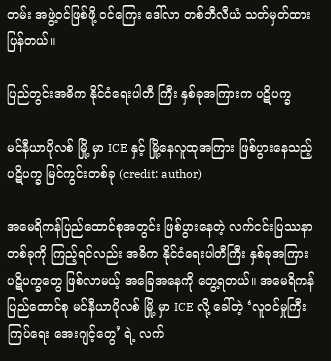တမ်း အဖွဲ့ဝင်ဖြစ်ဖို့ ဝင်ကြေး ဒေါ်လာ တစ်ဘီလီယံ သတ်မှတ်ထားပြန်တယ်။

ပြည်တွင်းအဓိက နိုင်ငံရေးပါတီ ကြီး နှစ်ခုအကြားက ပဋိပက္ခ

မင်နီယာပိုလစ် မြို့ မှာ ICE နှင့် မြို့နေလူထုအကြား ဖြစ်ပွားနေသည့် ပဋိပက္ခ မြင်ကွင်းတစ်ခု (credit: author)

အမေရိကန်ပြည်ထောင်စုအတွင်း ဖြစ်ပွားနေတဲ့ လက်ငင်းပြဿနာ တစ်ခုကို ကြည့်ရင်လည်း အဓိက နိုင်ငံရေးပါတီကြီး နှစ်ခုအကြား ပဋိပက္ခတွေ ဖြစ်လာမယ့် အခြေအနေကို တွေ့ရတယ်။ အမေရိကန်ပြည်ထောင်စု မင်နီယာပိုလစ် မြို့ မှာ ICE လို့ ခေါ်တဲ့ ‘လူဝင်မှုကြီးကြပ်ရေး အေးဂျင့်တွေ’ ရဲ့ လက်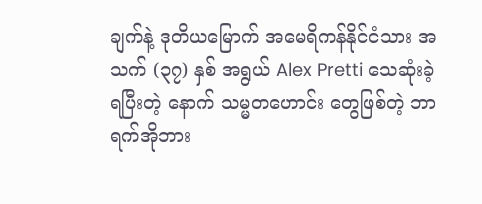ချက်နဲ့ ဒုတိယမြောက် အမေရိကန်နိုင်ငံသား အသက် (၃၇) နှစ် အရွယ် Alex Pretti သေဆုံးခဲ့ရပြီးတဲ့ နောက် သမ္မတဟောင်း တွေဖြစ်တဲ့ ဘာရက်အိုဘား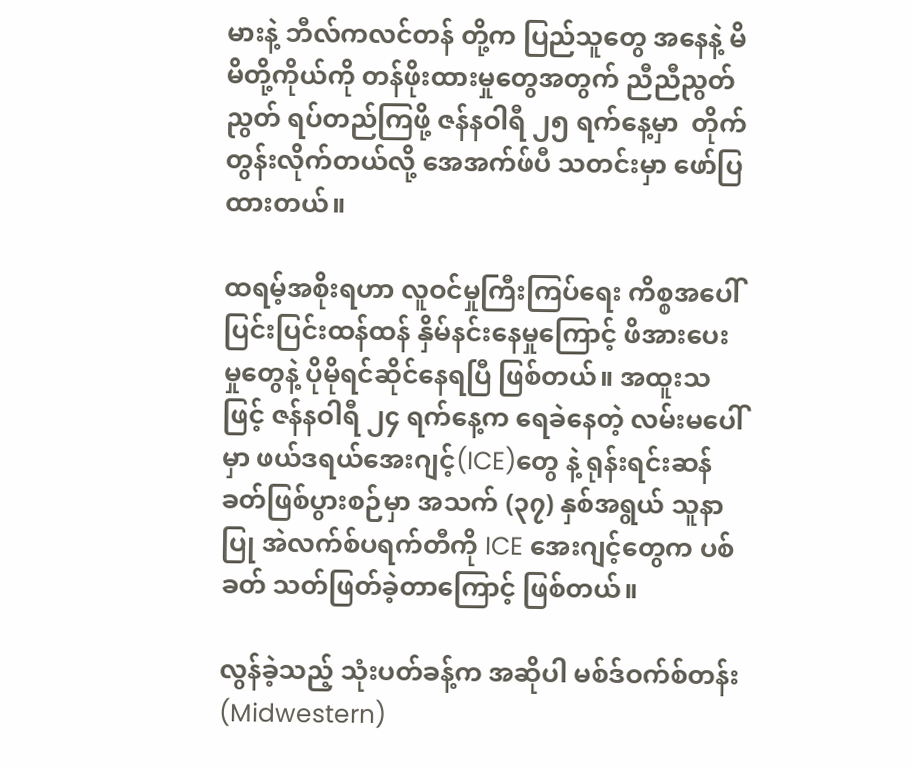မားနဲ့ ဘီလ်ကလင်တန် တို့က ပြည်သူတွေ အနေနဲ့ မိမိတို့ကိုယ်ကို တန်ဖိုးထားမှုတွေအတွက် ညီညီညွတ်ညွတ် ရပ်တည်ကြဖို့ ဇန်နဝါရီ ၂၅ ရက်နေ့မှာ  တိုက်တွန်းလိုက်တယ်လို့ အေအက်ဖ်ပီ သတင်းမှာ ဖော်ပြထားတယ်။

ထရမ့်အစိုးရဟာ လူဝင်မှုကြီးကြပ်ရေး ကိစ္စအပေါ် ပြင်းပြင်းထန်ထန် နှိမ်နင်းနေမှုကြောင့် ဖိအားပေးမှုတွေနဲ့ ပိုမိုရင်ဆိုင်နေရပြီ ဖြစ်တယ်။ အထူးသဖြင့် ဇန်နဝါရီ ၂၄ ရက်နေ့က ရေခဲနေတဲ့ လမ်းမပေါ်မှာ ဖယ်ဒရယ်အေးဂျင့်(ICE)တွေ နဲ့ ရုန်းရင်းဆန်ခတ်ဖြစ်ပွားစဉ်မှာ အသက် (၃၇) နှစ်အရွယ် သူနာပြု အဲလက်စ်ပရက်တီကို ICE အေးဂျင့်တွေက ပစ်ခတ် သတ်ဖြတ်ခဲ့တာကြောင့် ဖြစ်တယ်။

လွန်ခဲ့သည့် သုံးပတ်ခန့်က အဆိုပါ မစ်ဒ်ဝက်စ်တန်း (Midwestern)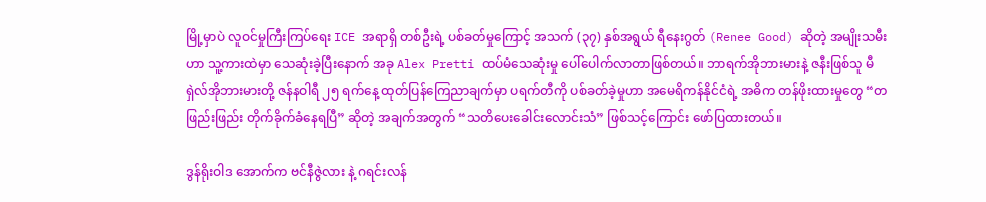မြို့မှာပဲ လူဝင်မှုကြီးကြပ်ရေး ICE အရာရှိ တစ်ဦးရဲ့ ပစ်ခတ်မှုကြောင့် အသက် (၃၇) နှစ်အရွယ် ရီနေးဂွတ် (Renee Good) ဆိုတဲ့ အမျိုးသမီးဟာ သူ့ကားထဲမှာ သေဆုံးခဲ့ပြီးနောက် အခု Alex Pretti ထပ်မံသေဆုံးမှု ပေါ်ပေါက်လာတာဖြစ်တယ်။ ဘာရက်အိုဘားမားနဲ့ ဇနီးဖြစ်သူ မီရှဲလ်အိုဘားမားတို့ ဇန်နဝါရီ ၂၅ ရက်နေ့ ထုတ်ပြန်ကြေညာချက်မှာ ပရက်တီကို ပစ်ခတ်ခဲ့မှုဟာ အမေရိကန်နိုင်ငံရဲ့ အဓိက တန်ဖိုးထားမှုတွေ “တဖြည်းဖြည်း တိုက်ခိုက်ခံနေရပြီ” ဆိုတဲ့ အချက်အတွက် “သတိပေးခေါင်းလောင်းသံ” ဖြစ်သင့်ကြောင်း ဖော်ပြထားတယ်။

ဒွန်ရိုးဝါဒ အောက်က ဗင်နီဇွဲလား နဲ့ ဂရင်းလန်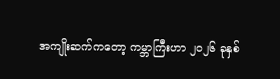အကျိုးဆက်ကတော့ ကမ္ဘာကြီးဟာ ၂၀၂၆ ခုနှစ်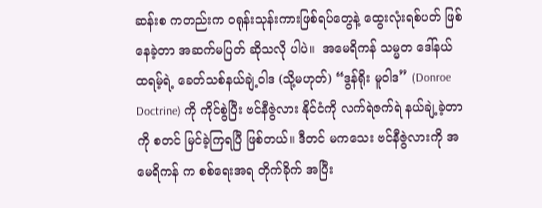ဆန်းစ ကတည်းက ဝရုန်းသုန်းကားဖြစ်ရပ်တွေနဲ့ ထွေးလုံးရစ်ပတ် ဖြစ်နေခဲ့တာ အဆက်မပြတ် ဆိုသလို ပါပဲ။  အမေရိကန် သမ္မတ ဒေါ်နယ် ထရမ့်ရဲ့ ခေတ်သစ်နယ်ချဲ့ဝါဒ (သို့မဟုတ်) “ဒွန်ရိုး မူဝါဒ” (Donroe Doctrine) ကို ကိုင်စွဲပြီး ဗင်နီဇွဲလား နိုင်ငံကို လက်ရဲဇက်ရဲ နယ်ချဲ့ခဲ့တာကို စတင် မြင်ခဲ့ကြရပြီ ဖြစ်တယ်။ ဒီတင် မကသေး ဗင်နီဇွဲလားကို အမေရိကန် က စစ်ရေးအရ တိုက်ခိုက် အပြီး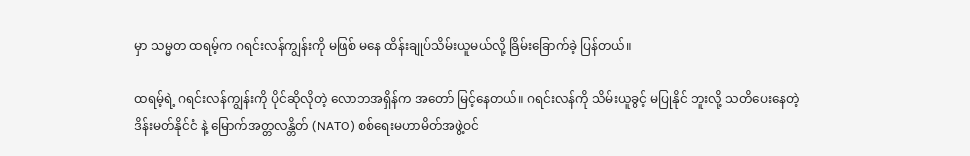မှာ သမ္မတ ထရမ့်က ဂရင်းလန်ကျွန်းကို မဖြစ် မနေ ထိန်းချုပ်သိမ်းယူမယ်လို့ ခြိမ်းခြောက်ခဲ့ ပြန်တယ်။

ထရမ့်ရဲ့ ဂရင်းလန်ကျွန်းကို ပိုင်ဆိုလိုတဲ့ လောဘအရှိန်က အတော် မြင့်နေတယ်။ ဂရင်းလန်ကို သိမ်းယူခွင့် မပြုနိုင် ဘူးလို့ သတိပေးနေတဲ့ ဒိန်းမတ်နိုင်ငံ နဲ့ မြောက်အတ္တလန္တိတ် (NATO) စစ်ရေးမဟာမိတ်အဖွဲ့ဝင်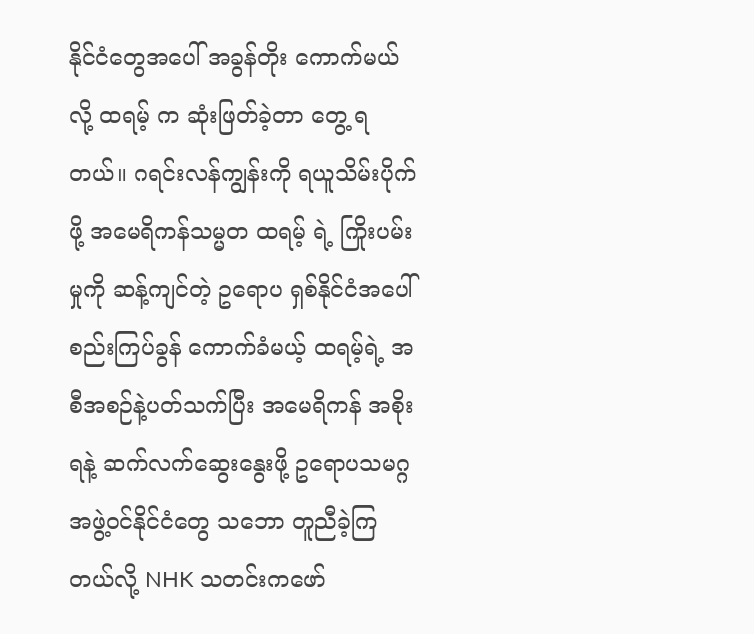နိုင်ငံတွေအပေါ် အခွန်တိုး ကောက်မယ်လို့ ထရမ့် က ဆုံးဖြတ်ခဲ့တာ တွေ့ ရတယ်။ ဂရင်းလန်ကျွန်းကို ရယူသိမ်းပိုက်ဖို့ အမေရိကန်သမ္မတ ထရမ့် ရဲ့ ကြိုးပမ်းမှုကို ဆန့်ကျင်တဲ့ ဥရောပ ရှစ်နိုင်ငံအပေါ် စည်းကြပ်ခွန် ကောက်ခံမယ့် ထရမ့်ရဲ့ အစီအစဉ်နဲ့ပတ်သက်ပြီး အမေရိကန် အစိုးရနဲ့ ဆက်လက်ဆွေးနွေးဖို့ ဥရောပသမဂ္ဂအဖွဲ့ဝင်နိုင်ငံတွေ သဘော တူညီခဲ့ကြတယ်လို့ NHK သတင်းကဖော်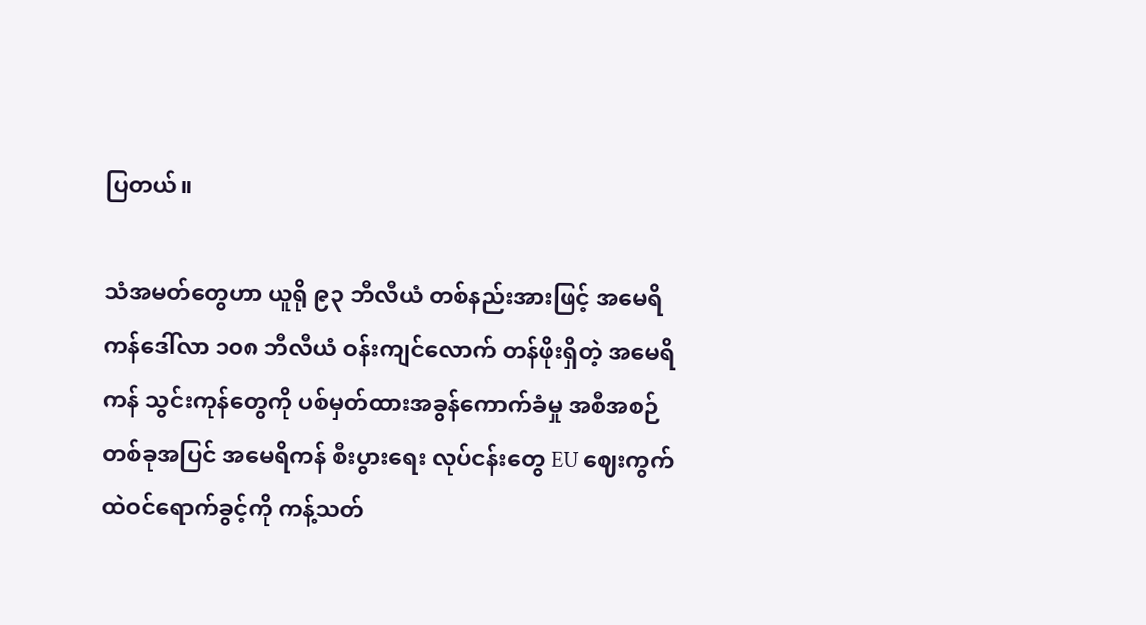ပြတယ်။

သံအမတ်တွေဟာ ယူရို ၉၃ ဘီလီယံ တစ်နည်းအားဖြင့် အမေရိကန်ဒေါ်လာ ၁၀၈ ဘီလီယံ ဝန်းကျင်လောက် တန်ဖိုးရှိတဲ့ အမေရိကန် သွင်းကုန်တွေကို ပစ်မှတ်ထားအခွန်ကောက်ခံမှု အစီအစဉ်တစ်ခုအပြင် အမေရိကန် စီးပွားရေး လုပ်ငန်းတွေ EU ဈေးကွက်ထဲဝင်ရောက်ခွင့်ကို ကန့်သတ်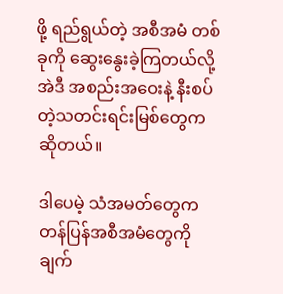ဖို့ ရည်ရွယ်တဲ့ အစီအမံ တစ်ခုကို ဆွေးနွေးခဲ့ကြတယ်လို့ အဲဒီ အစည်းအဝေးနဲ့ နီးစပ်တဲ့သတင်းရင်းမြစ်တွေက ဆိုတယ်။

ဒါပေမဲ့ သံအမတ်တွေက တန်ပြန်အစီအမံတွေကို ချက်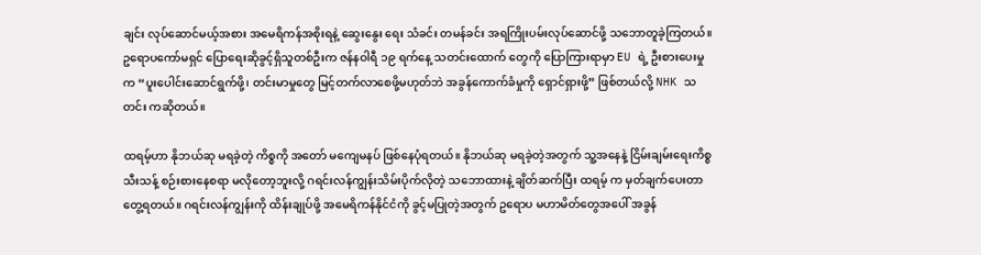ချင်း လုပ်ဆောင်မယ့်အစား အမေရိကန်အစိုးရနဲ့ ဆွေးနွေး ရေး သံခင်း တမန်ခင်း အရကြိုးပမ်းလုပ်ဆောင်ဖို့ သဘောတူခဲ့ကြတယ်။ ဥရောပကော်မရှင် ပြောရေးဆိုခွင့်ရှိသူတစ်ဦးက ဇန်နဝါရီ ၁၉ ရက်နေ့ သတင်းထောက် တွေကို ပြောကြားရာမှာ EU ရဲ့ ဦးစားပေးမှုက “ပူးပေါင်းဆောင်ရွက်ဖို့၊ တင်းမာမှုတွေ မြင့်တက်လာစေဖို့မဟုတ်ဘဲ အခွန်ကောက်ခံမှုကို ရှောင်ရှားဖို့” ဖြစ်တယ်လို့ NHK သတင်း ကဆိုတယ်။

ထရမ့်ဟာ နိုဘယ်ဆု မရခဲ့တဲ့ ကိစ္စကို အတော် မကျေမနပ် ဖြစ်နေပုံရတယ်။ နိုဘယ်ဆု မရခဲ့တဲ့အတွက် သူ့အနေနဲ့ ငြိမ်းချမ်းရေးကိစ္စ သီးသန့် စဉ်းစားနေစရာ မလိုတော့ဘူးလို့ ဂရင်းလန်ကျွန်းသိမ်းပိုက်လိုတဲ့ သဘောထားနဲ့ ချိတ်ဆက်ပြီး ထရမ့် က မှတ်ချက်ပေးတာ တွေ့ရတယ်။ ဂရင်းလန်ကျွန်းကို ထိန်းချုပ်ဖို့ အမေရိကန်နိုင်ငံကို ခွင့်မပြုတဲ့အတွက် ဥရောပ မဟာမိတ်တွေအပေါ် အခွန်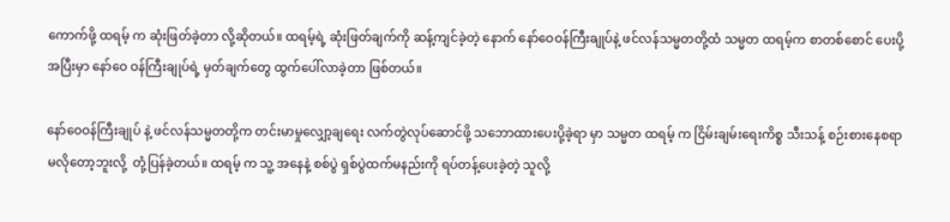ကောက်ဖို့ ထရမ့် က ဆုံးဖြတ်ခဲ့တာ လို့ဆိုတယ်။ ထရမ့်ရဲ့ ဆုံးဖြတ်ချက်ကို ဆန့်ကျင်ခဲ့တဲ့ နောက် နော်ဝေဝန်ကြီးချုပ်နဲ့ ဖင်လန်သမ္မတတို့ထံ သမ္မတ ထရမ့်က စာတစ်စောင် ပေးပို့ အပြီးမှာ နော်ဝေ ဝန်ကြီးချုပ်ရဲ့ မှတ်ချက်တွေ ထွက်ပေါ်လာခဲ့တာ ဖြစ်တယ်။

နော်ဝေဝန်ကြီးချုပ် နဲ့ ဖင်လန်သမ္မတတို့က တင်းမာမှုလျှော့ချရေး လက်တွဲလုပ်ဆောင်ဖို့ သဘောထားပေးပို့ခဲ့ရာ မှာ သမ္မတ ထရမ့် က ငြိမ်းချမ်းရေးကိစ္စ သီးသန့် စဉ်းစားနေစရာ မလိုတော့ဘူးလို့  တုံ့ပြန်ခဲ့တယ်။ ထရမ့် က သူ့ အနေနဲ့ စစ်ပွဲ ရှစ်ပွဲထက်မနည်းကို ရပ်တန့်ပေးခဲ့တဲ့ သူလို့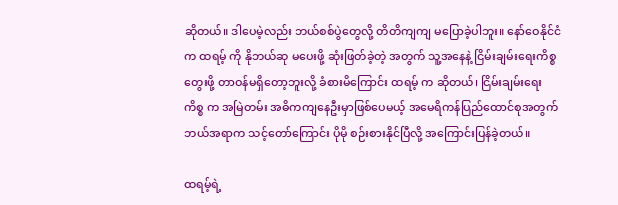ဆိုတယ်။ ဒါပေမဲ့လည်း ဘယ်စစ်ပွဲတွေလို့ တိတိကျကျ မပြောခဲ့ပါဘူး။ နော်ဝေနိုင်ငံက ထရမ့် ကို နိုဘယ်ဆု မပေးဖို့ ဆုံးဖြတ်ခဲ့တဲ့ အတွက် သူ့အနေနဲ့ ငြိမ်းချမ်းရေးကိစ္စ တွေးဖို့ တာဝန်မရှိတော့ဘူးလို့ ခံစားမိကြောင်း ထရမ့် က ဆိုတယ်၊ ငြိမ်းချမ်းရေး ကိစ္စ က အမြဲတမ်း အဓိကကျနေဦးမှာဖြစ်ပေမယ့် အမေရိကန်ပြည်ထောင်စုအတွက် ဘယ်အရာက သင့်တော်ကြောင်း ပိုမို စဉ်းစားနိုင်ပြီလို့ အကြောင်းပြန်ခဲ့တယ်။

ထရမ့်ရဲ့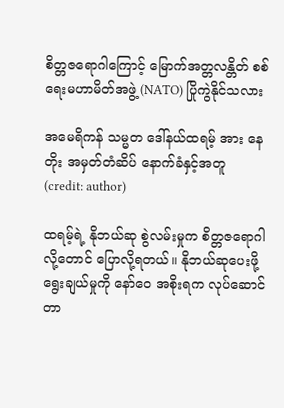စိတ္တဇရောဂါကြောင့် မြောက်အတ္တလန္တိတ် စစ်ရေးမဟာမိတ်အဖွဲ့ (NATO) ပြိုကွဲနိုင်သလား

အမေရိကန် သမ္မတ ဒေါ်နယ်ထရမ့် အား နေတိုး အမှတ်တံဆိပ် နောက်ခံနှင့်အတူ (credit: author)

ထရမ့်ရဲ့ နိုဘယ်ဆု စွဲလမ်းမှုက စိတ္တဇရောဂါလို့တောင် ပြောလို့ရတယ်။ နိုဘယ်ဆုပေးဖို့ ရွေးချယ်မှုကို နော်ဝေ အစိုးရက လုပ်ဆောင်တာ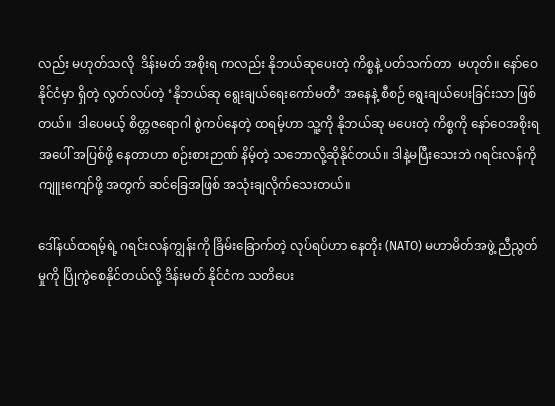လည်း မဟုတ်သလို  ဒိန်းမတ် အစိုးရ ကလည်း နိုဘယ်ဆုပေးတဲ့ ကိစ္စနဲ့ ပတ်သက်တာ  မဟုတ်။ နော်ဝေနိုင်ငံမှာ ရှိတဲ့ လွတ်လပ်တဲ့ ‘နိုဘယ်ဆု ရွေးချယ်ရေးကော်မတီ’ အနေနဲ့ စီစဉ် ရွေးချယ်ပေးခြင်းသာ ဖြစ်တယ်။  ဒါပေမယ့် စိတ္တဇရောဂါ စွဲကပ်နေတဲ့ ထရမ့်ဟာ သူ့ကို နိုဘယ်ဆု မပေးတဲ့ ကိစ္စကို နော်ဝေအစိုးရအပေါ် အပြစ်ဖို့‌ နေတာဟာ စဉ်းစားဉာဏ် နိမ့်တဲ့ သဘောလို့ဆိုနိုင်တယ်။ ဒါနဲ့မပြီးသေးဘဲ ဂရင်းလန်ကို ကျူးကျော်ဖို့ အတွက် ဆင်ခြေအဖြစ် အသုံးချလိုက်သေးတယ်။

ဒေါ်နယ်ထရမ့်ရဲ့ ဂရင်းလန်ကျွန်းကို ခြိမ်းခြောက်တဲ့ လုပ်ရပ်ဟာ နေတိုး (NATO) မဟာမိတ်အဖွဲ့ ညီညွတ်မှုကို ပြိုကွဲစေနိုင်တယ်လို့ ဒိန်းမတ် နိုင်ငံက သတိပေး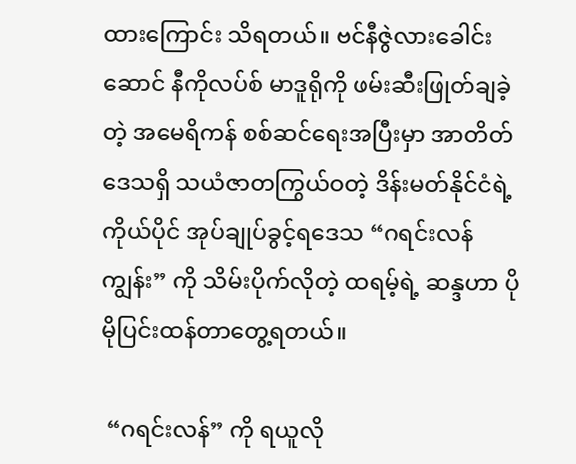ထား‌ကြောင်း သိရတယ်။ ဗင်နီဇွဲလားခေါင်းဆောင် နီကိုလပ်စ် မာဒူရိုကို ဖမ်းဆီးဖြုတ်ချခဲ့တဲ့ အမေရိကန် စစ်ဆင်ရေးအပြီးမှာ အာတိတ်ဒေသရှိ သယံဇာတကြွယ်ဝတဲ့ ဒိန်းမတ်နိုင်ငံရဲ့  ကိုယ်ပိုင် အုပ်ချုပ်ခွင့်ရဒေသ “ဂရင်းလန်ကျွန်း” ကို သိမ်းပိုက်လိုတဲ့ ထရမ့်ရဲ့ ဆန္ဒဟာ ပိုမိုပြင်းထန်တာတွေ့ရတယ်။

 “ဂရင်းလန်” ကို ရယူလို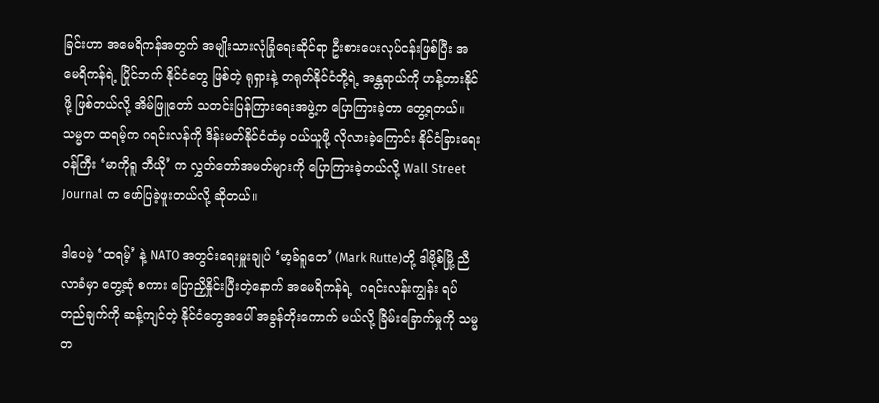ခြင်းဟာ အမေရိကန်အတွက် အမျိုးသားလုံခြုံရေးဆိုင်ရာ ဦးစားပေးလုပ်ငန်းဖြစ်ပြီး အမေရိကန်ရဲ့ ပြိုင်ဘက် နိုင်ငံတွေ ဖြစ်တဲ့ ရုရှားနဲ့ တရုတ်နိုင်ငံတို့ရဲ့ အန္တရာယ်ကို ဟန့်တားနိုင်ဖို့ ဖြစ်တယ်လို့ အိမ်ဖြူတော် သတင်းပြန်ကြားရေးအဖွဲ့က ပြောကြားခဲ့တာ တွေ့ရတယ်။ သမ္မတ ထရမ့်က ဂရင်းလန်ကို ဒိန်းမတ်နိုင်ငံထံမှ ဝယ်ယူဖို့ လိုလားခဲ့ကြောင်း နိုင်ငံခြားရေးဝန်ကြီး ‘မာကိုရူ ဘီယို’ က လွှတ်တော်အမတ်များကို ပြောကြားခဲ့တယ်လို့ Wall Street Journal က ဖော်ပြခဲ့ဖူးတယ်လို့ ဆိုတယ်။

ဒါပေမဲ့ ‘ထရမ့်’ နဲ့ NATO အတွင်းရေးမှူးချုပ် ‘မာ့ခ်ရူတေ’ (Mark Rutte)တို့ ဒါဗို့စ်မြို့ ညီလာခံမှာ တွေ့ဆုံ စကား ပြောညှိနှိုင်းပြီးတဲ့နောက် အမေရိကန်ရဲ့  ဂရင်းလန်းကျွန်း ရပ်တည်ချက်ကို ဆန့်ကျင်တဲ့ နိုင်ငံတွေအပေါ် အခွန်တိုးကောက် မယ်လို့ ခြိမ်းခြောက်မှုကို သမ္မတ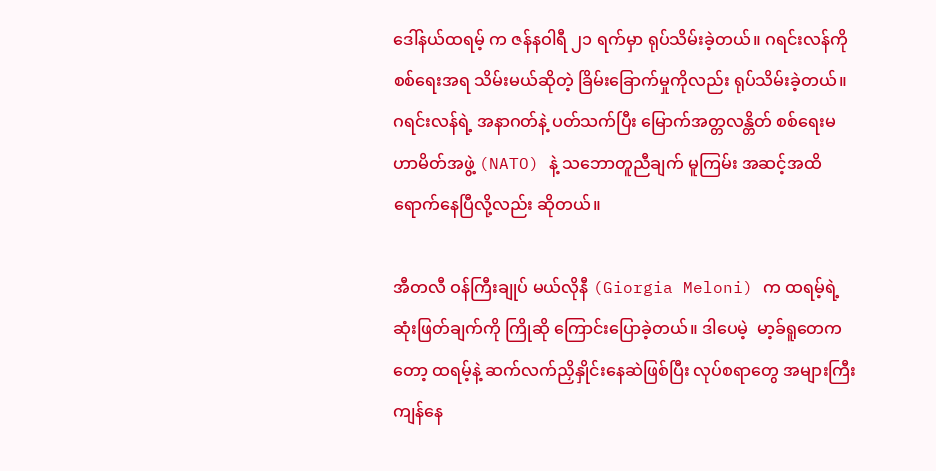ဒေါ်နယ်ထရမ့် က ဇန်နဝါရီ ၂၁ ရက်မှာ ရုပ်သိမ်းခဲ့တယ်။ ဂရင်းလန်ကို  စစ်ရေးအရ သိမ်းမယ်ဆိုတဲ့ ခြိမ်းခြောက်မှုကိုလည်း ရုပ်သိမ်းခဲ့တယ်။ ဂရင်းလန်ရဲ့ အနာဂတ်နဲ့ ပတ်သက်ပြီး မြောက်အတ္တလန္တိတ် စစ်ရေးမဟာမိတ်အဖွဲ့ (NATO) နဲ့ သဘောတူညီချက် မူကြမ်း အဆင့်အထိ ရောက်နေပြီလို့လည်း ဆိုတယ်။

အီတလီ ဝန်ကြီးချုပ် မယ်လိုနီ (Giorgia Meloni) က ထရမ့်ရဲ့ ဆုံးဖြတ်ချက်ကို ကြိုဆို ကြောင်းပြောခဲ့တယ်။ ဒါပေမဲ့  မာ့ခ်ရူတေကတော့ ထရမ့်နဲ့ ဆက်လက်ညှိနှိုင်းနေဆဲဖြစ်ပြီး လုပ်စရာတွေ အများကြီးကျန်နေ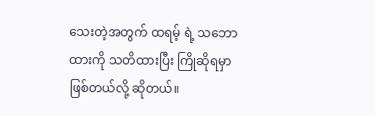သေးတဲ့အတွက် ထရမ့် ရဲ့ သဘောထားကို သတိထားပြီး ကြိုဆိုရမှာ ဖြစ်တယ်လို့ ဆိုတယ်။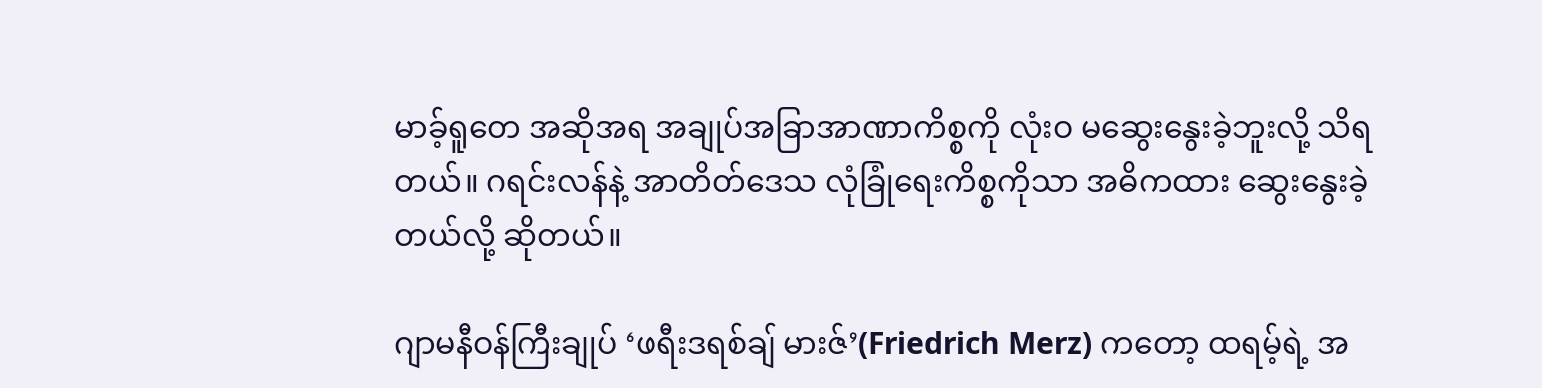မာခ့်ရူတေ အဆိုအရ အချုပ်အခြာအာဏာကိစ္စကို လုံးဝ မဆွေးနွေးခဲ့ဘူးလို့ သိရတယ်။ ဂရင်းလန်နဲ့ အာတိတ်ဒေသ လုံခြုံရေးကိစ္စကိုသာ အဓိကထား ဆွေးနွေးခဲ့တယ်လို့ ဆိုတယ်။

ဂျာမနီဝန်ကြီးချုပ် ‘ဖရီးဒရစ်ချ် မားဇ်’(Friedrich Merz) ကတော့ ထရမ့်ရဲ့ အ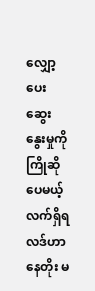လျှော့ပေးဆွေးနွေးမှုကို ကြိုဆိုပေမယ့် လက်ရှိရလဒ်ဟာ နေတိုး မ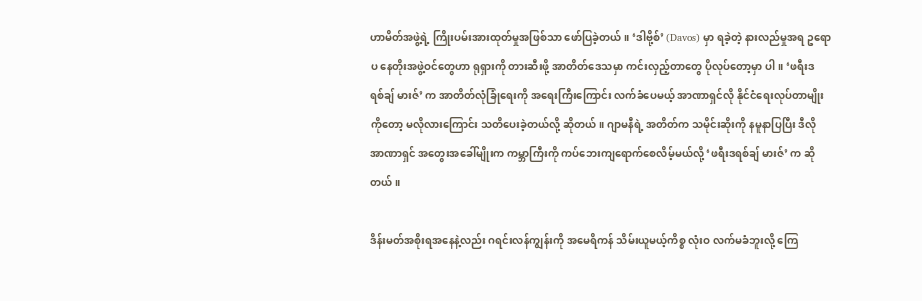ဟာမိတ်အဖွဲ့ရဲ့ ကြိုးပမ်းအားထုတ်မှုအဖြစ်သာ ဖော်ပြခဲ့တယ်။ ‘ဒါဗို့စ်’ (Davos) မှာ ရခဲ့တဲ့ နားလည်မှုအရ ဥရောပ နေတိုးအဖွဲ့ဝင်တွေဟာ ရုရှားကို တားဆီးဖို့ အာတိတ်ဒေသမှာ ကင်းလှည့်တာတွေ ပိုလုပ်တော့မှာ ပါ။ ‘ဖရီးဒရစ်ချ် မားဇ်’ က အာတိတ်လုံခြုံရေးကို အရေးကြီးကြောင်း လက်ခံပေမယ့် အာဏာရှင်လို နိုင်ငံရေးလုပ်တာမျိုး ကိုတော့ မလိုလားကြောင်း သတိပေးခဲ့တယ်လို့ ဆိုတယ်။ ဂျာမနီရဲ့ အတိတ်က သမိုင်းဆိုးကို နမူနာပြပြီး ဒီလို အာဏာရှင် အတွေးအခေါ်မျိုးက ကမ္ဘာကြီးကို ကပ်ဘေးကျရောက်စေလိမ့်မယ်လို့ ‘ဖရီးဒရစ်ချ် မားဇ်’ က ဆိုတယ်။

ဒိန်းမတ်အစိုးရအနေနဲ့လည်း ဂရင်းလန်ကျွန်းကို အမေရိကန် သိမ်းယူမယ့်ကိစ္စ လုံးဝ လက်မခံဘူးလို့ ကြေ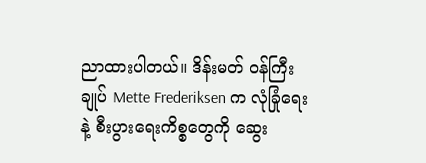ညာထားပါတယ်။ ဒိန်းမတ် ဝန်ကြီးချုပ် Mette Frederiksen က လုံခြုံရေးနဲ့ စီးပွားရေးကိစ္စတွေကို ဆွေး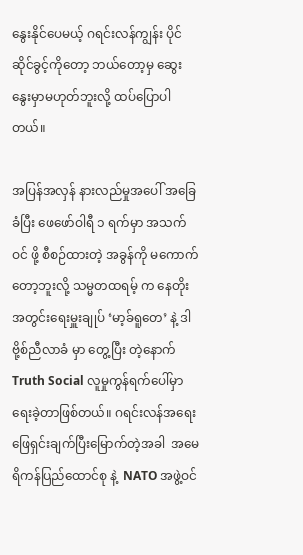နွေးနိုင်ပေမယ့် ဂရင်းလန်ကျွန်း ပိုင်ဆိုင်ခွင့်ကိုတော့ ဘယ်တော့မှ ဆွေးနွေးမှာမဟုတ်ဘူးလို့ ထပ်ပြောပါတယ်။

အပြန်အလှန် နားလည်မှုအပေါ် အခြေခံပြီး ဖေဖော်ဝါရီ ၁ ရက်မှာ အသက်ဝင် ဖို့ စီစဉ်ထားတဲ့ အခွန်ကို မကောက် တော့ဘူးလို့ သမ္မတထရမ့် က နေတိုး အတွင်းရေးမှူးချုပ် ‘မာ့ခ်ရူတေ’ နဲ့ ဒါဗို့စ်ညီလာခံ မှာ တွေ့ပြီး တဲ့နောက် Truth Social လူမှုကွန်ရက်ပေါ်မှာ ရေးခဲ့တာဖြစ်တယ်။ ဂရင်းလန်အရေး ဖြေရှင်းချက်ပြီးမြောက်တဲ့အခါ  အမေရိကန်ပြည်ထောင်စု နဲ့  NATO အဖွဲ့ဝင်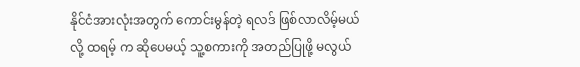နိုင်ငံအားလုံးအတွက် ကောင်းမွန်တဲ့ ရလဒ် ဖြစ်လာလိမ့်မယ်လို့ ထရမ့် က ဆိုပေမယ့် သူ့စကားကို အတည်ပြုဖို့ မလွယ်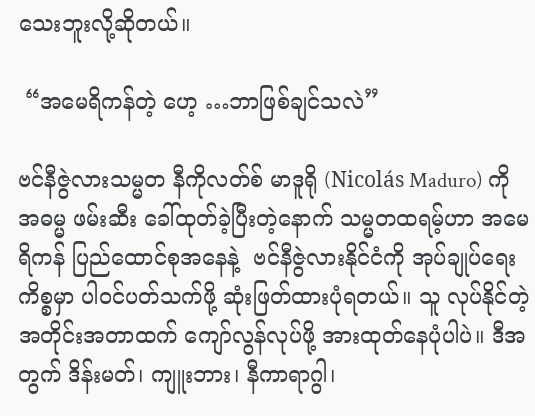သေးဘူးလို့ဆိုတယ်။

 “အမေရိကန်တဲ့ ဟေ့ …ဘာဖြစ်ချင်သလဲ”

ဗင်နီဇွဲလားသမ္မတ နီကိုလတ်စ် မာဒူရို (Nicolás Maduro) ကို အဓမ္မ ဖမ်းဆီး ခေါ်ထုတ်ခဲ့ပြီးတဲ့နောက် သမ္မတထရမ့်ဟာ အမေရိကန် ပြည်ထောင်စုအနေနဲ့  ဗင်နီဇွဲလားနိုင်ငံကို အုပ်ချုပ်ရေးကိစ္စမှာ ပါဝင်ပတ်သက်ဖို့ ဆုံးဖြတ်ထားပုံရတယ်။ သူ လုပ်နိုင်တဲ့ အတိုင်းအတာထက် ကျော်လွန်လုပ်ဖို့ အားထုတ်နေပုံပါပဲ။ ဒီအတွက် ဒိန်းမတ်၊ ကျူးဘား၊ နီကာရာဂွါ၊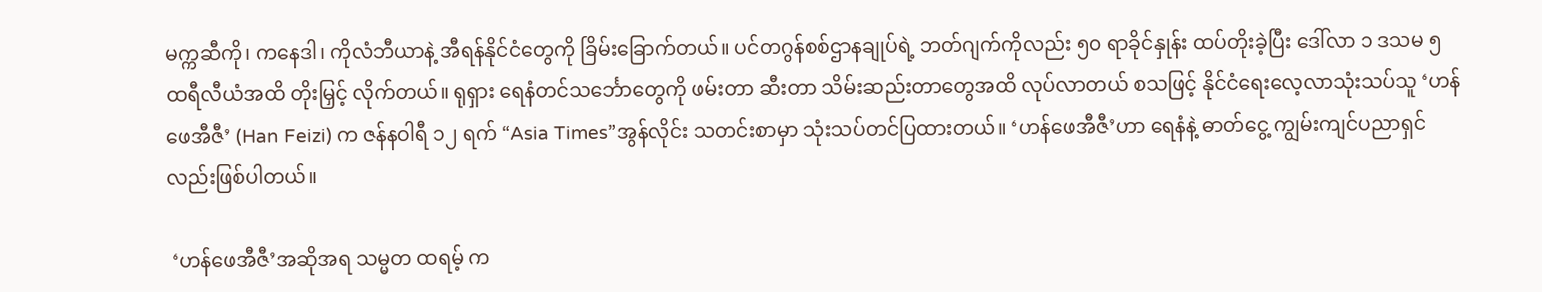မက္ကဆီကို၊ ကနေဒါ၊ ကိုလံဘီယာနဲ့ အီရန်နိုင်ငံတွေကို ခြိမ်းခြောက်တယ်။ ပင်တဂွန်စစ်ဌာနချုပ်ရဲ့ ဘတ်ဂျက်ကိုလည်း ၅၀ ရာခိုင်နှုန်း ထပ်တိုးခဲ့ပြီး ဒေါ်လာ ၁ ဒသမ ၅ ထရီလီယံအထိ တိုးမြှင့် လိုက်တယ်။ ရုရှား ရေနံတင်သင်္ဘောတွေကို ဖမ်းတာ ဆီးတာ သိမ်းဆည်းတာတွေအထိ လုပ်လာတယ် စသဖြင့် နိုင်ငံရေးလေ့လာသုံးသပ်သူ ‘ဟန်ဖေအီဇီ’ (Han Feizi) က ဇန်နဝါရီ ၁၂ ရက် “Asia Times”အွန်လိုင်း သတင်းစာမှာ သုံးသပ်တင်ပြထားတယ်။ ‘ဟန်ဖေအီဇီ’ဟာ ရေနံနဲ့ ဓာတ်ငွေ့ ကျွမ်းကျင်ပညာရှင် လည်းဖြစ်ပါတယ်။

 ‘ဟန်ဖေအီဇီ’အဆိုအရ သမ္မတ ထရမ့် က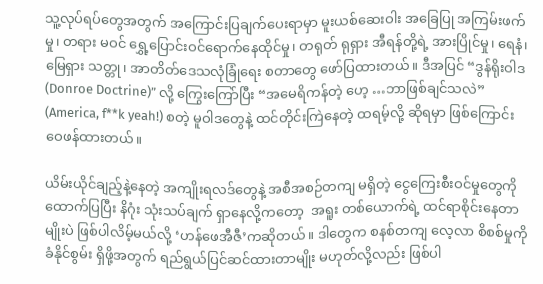သူ့လုပ်ရပ်တွေအတွက် အကြောင်းပြချက်ပေးရာမှာ မူးယစ်ဆေးဝါး အခြေပြု အကြမ်းဖက်မှု၊ တရား မဝင် ရွှေ့ပြောင်းဝင်ရောက်နေထိုင်မှု၊ တရုတ် ရုရှား အီရန်တို့ရဲ့ အားပြိုင်မှု၊ ရေနံ၊ မြေရှား သတ္တု၊ အာတိတ်ဒေသလုံခြုံရေး စတာတွေ ဖော်ပြထားတယ်။ ဒီအပြင် “ဒွန်ရိုးဝါဒ (Donroe Doctrine)” လို့ ကြွေးကြော်ပြီး “အမေရိကန်တဲ့ ဟေ့ …ဘာဖြစ်ချင်သလဲ” (America, f**k yeah!) စတဲ့ မူဝါဒတွေနဲ့ ထင်တိုင်းကြဲနေတဲ့ ထရမ့်လို့ ဆိုရမှာ ဖြစ်ကြောင်း ဝေဖန်ထားတယ်။

ယိမ်းယိုင်ချည့်နဲ့နေတဲ့ အကျိုးရလဒ်တွေနဲ့ အစီအစဉ်တကျ မရှိတဲ့ ငွေကြေးစီးဝင်မှုတွေကို ထောက်ပြပြီး နိဂုံး သုံးသပ်ချက် ရှာနေလို့ကတော့  အရူး တစ်ယောက်ရဲ့ ထင်ရာစိုင်းနေတာမျိုးပဲ ဖြစ်ပါလိမ့်မယ်လို့ ‘ဟန်ဖေအီဇီ’ကဆိုတယ်။ ဒါတွေက စနစ်တကျ လေ့လာ စိစစ်မှုကို ခံနိုင်စွမ်း ရှိဖို့အတွက် ရည်ရွယ်ပြင်ဆင်ထားတာမျိုး မဟုတ်လို့လည်း ဖြစ်ပါ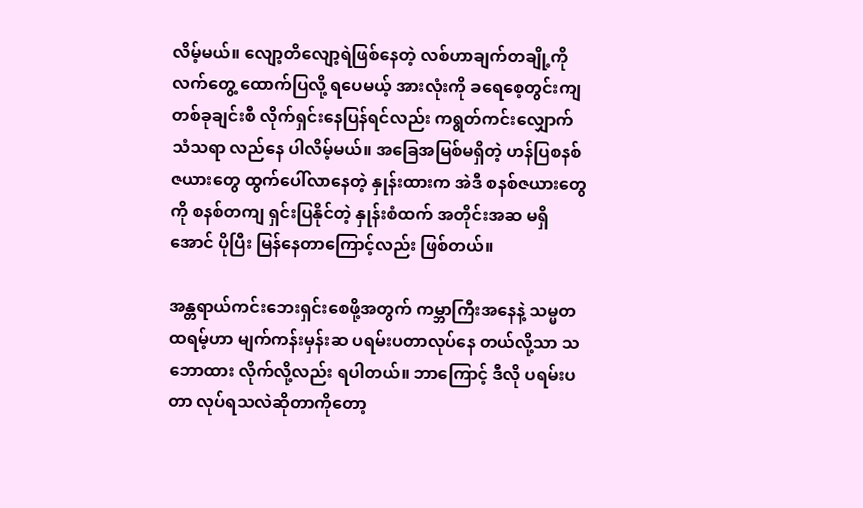လိမ့်မယ်။ လျော့တိလျော့ရဲဖြစ်နေတဲ့ လစ်ဟာချက်တချို့ကို  လက်တွေ့ ထောက်ပြလို့ ရပေမယ့် အားလုံးကို ခရေစေ့တွင်းကျ တစ်ခုချင်းစီ လိုက်ရှင်းနေပြန်ရင်လည်း ကရွတ်ကင်းလျှောက် သံသရာ လည်နေ ပါလိမ့်မယ်။ အခြေအမြစ်မရှိတဲ့ ဟန်ပြစနစ် ဇယားတွေ ထွက်ပေါ်လာနေတဲ့ နှုန်းထားက အဲဒီ စနစ်ဇယားတွေကို စနစ်တကျ ရှင်းပြနိုင်တဲ့ နှုန်းစံထက် အတိုင်းအဆ မရှိအောင် ပိုပြီး မြန်နေတာကြောင့်လည်း ဖြစ်တယ်။

အန္တရာယ်ကင်းဘေးရှင်းစေဖို့အတွက် ကမ္ဘာကြီးအနေနဲ့ သမ္မတ ထရမ့်ဟာ မျက်ကန်းမှန်းဆ ပရမ်းပတာလုပ်နေ တယ်လို့သာ သဘောထား လိုက်လို့လည်း ရပါတယ်။ ဘာကြောင့် ဒီလို ပရမ်းပတာ လုပ်ရသလဲဆိုတာကိုတော့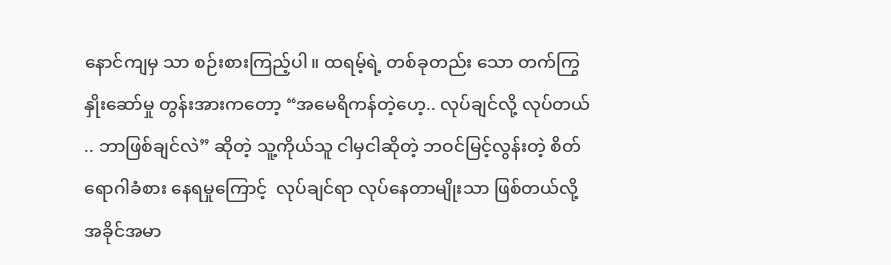နောင်ကျမှ သာ စဉ်းစားကြည့်ပါ။ ထရမ့်ရဲ့ တစ်ခုတည်း သော တက်ကြွနှိုးဆော်မှု တွန်းအားကတော့ “အမေရိကန်တဲ့ဟေ့.. လုပ်ချင်လို့ လုပ်တယ် .. ဘာဖြစ်ချင်လဲ” ဆိုတဲ့ သူ့ကိုယ်သူ ငါမှငါဆိုတဲ့ ဘဝင်မြင့်လွန်းတဲ့ စိတ်ရောဂါခံစား နေရမှုကြောင့်  လုပ်ချင်ရာ လုပ်နေတာမျိုးသာ ဖြစ်တယ်လို့ အခိုင်အမာ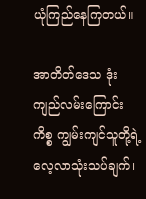ယုံကြည်နေကြတယ်။

အာတိတ်ဒေသ ဒုံးကျည်လမ်းကြောင်းကိစ္စ ကျွမ်းကျင်သူတို့ရဲ့  လေ့လာသုံးသပ်ချက်၊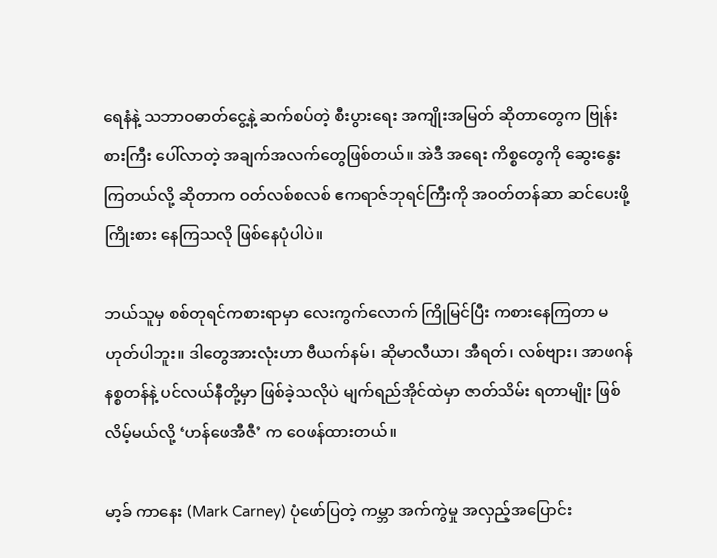ရေနံနဲ့ သဘာဝဓာတ်ငွေ့နဲ့ ဆက်စပ်တဲ့ စီးပွားရေး အကျိုးအမြတ် ဆိုတာတွေက ဗြုန်းစားကြီး ပေါ်လာတဲ့ အချက်အလက်တွေဖြစ်တယ်။ အဲဒီ အရေး ကိစ္စတွေကို ဆွေးနွေးကြတယ်လို့ ဆိုတာက ဝတ်လစ်စလစ် ဧကရာဇ်ဘုရင်ကြီးကို အဝတ်တန်ဆာ ဆင်ပေးဖို့ ကြိုးစား နေကြသလို ဖြစ်နေပုံပါပဲ။

ဘယ်သူမှ စစ်တုရင်ကစားရာမှာ လေးကွက်လောက် ကြိုမြင်ပြီး ကစားနေကြတာ မဟုတ်ပါဘူး။ ဒါတွေအားလုံးဟာ ဗီယက်နမ်၊ ဆိုမာလီယာ၊ အီရတ်၊ လစ်ဗျား၊ အာဖဂန်နစ္စတန်နဲ့ ပင်လယ်နီတို့မှာ ဖြစ်ခဲ့သလိုပဲ မျက်ရည်အိုင်ထဲမှာ ဇာတ်သိမ်း ရတာမျိုး ဖြစ်လိမ့်မယ်လို့ ‘ဟန်ဖေအီဇီ’ က ဝေဖန်ထားတယ်။

မာ့ခ် ကာနေး (Mark Carney) ပုံဖော်ပြတဲ့ ကမ္ဘာ အက်ကွဲမှု အလှည့်အပြောင်း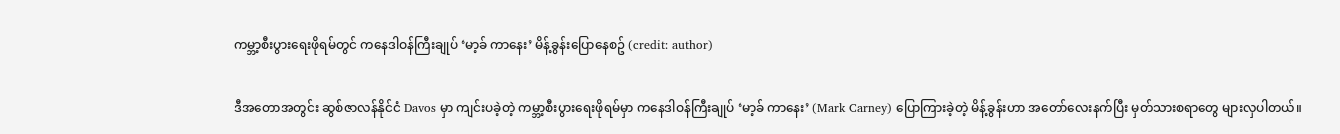ကမ္ဘာ့စီးပွားရေးဖိုရမ်တွင် ကနေဒါဝန်ကြီးချုပ် ‘မာ့ခ် ကာနေး’ မိန့်ခွန်းပြောနေစဥ် (credit: author)

ဒီအတောအတွင်း ဆွစ်ဇာလန်နိုင်ငံ Davos မှာ ကျင်းပခဲ့တဲ့ ကမ္ဘာ့စီးပွားရေးဖိုရမ်မှာ ကနေဒါဝန်ကြီးချုပ် ‘မာ့ခ် ကာနေး’ (Mark Carney) ပြောကြားခဲ့တဲ့ မိန့်ခွန်းဟာ အတော်လေးနက်ပြီး မှတ်သားစရာတွေ များလှပါတယ်။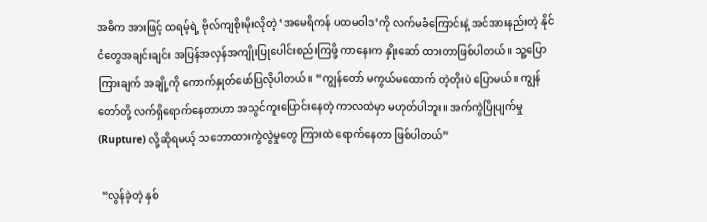အဓိက အားဖြင့် ထရမ့်ရဲ့ ဗိုလ်ကျစိုးမိုးလိုတဲ့ ‘အမေရိကန် ပထမဝါဒ’ကို လက်မခံကြောင်းနဲ့ အင်အားနည်းတဲ့ နိုင်ငံတွေအချင်းချင်း အပြန်အလှန်အကျိုးပြုပေါင်းစည်းကြဖို့ ကာနေးက နှိုးဆော် ထားတာဖြစ်ပါတယ်။ သူ့ပြောကြားချက် အချို့ကို ကောက်နှုတ်ဖော်ပြလိုပါတယ်။ “ကျွန်တော် မကွယ်မထောက် တဲ့တိုးပဲ ပြောမယ်။ ကျွန်တော်တို့ လက်ရှိရောက်နေတာဟာ အသွင်ကူးပြောင်းနေတဲ့ ကာလထဲမှာ မဟုတ်ပါဘူး။ အက်ကွဲပြိုပျက်မှု (Rupture) လို့ဆိုရမယ့် သဘောထားကွဲလွဲမှုတွေ ကြားထဲ ရောက်နေတာ ဖြစ်ပါတယ်”

 “လွန်ခဲ့တဲ့ နှစ်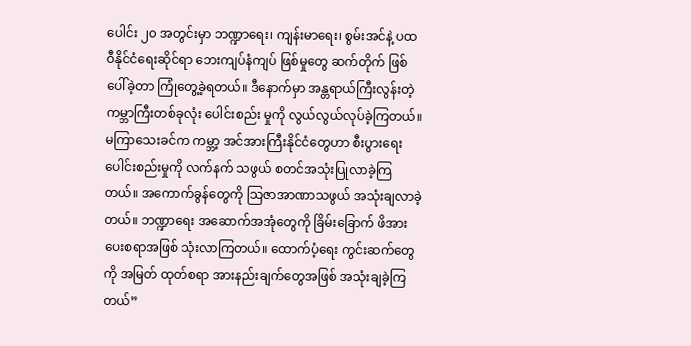ပေါင်း ၂၀ အတွင်းမှာ ဘဏ္ဍာရေး၊ ကျန်းမာရေး၊ စွမ်းအင်နဲ့ ပထဝီနိုင်ငံရေးဆိုင်ရာ ဘေးကျပ်နံကျပ် ဖြစ်မှုတွေ ဆက်တိုက် ဖြစ်ပေါ်ခဲ့တာ ကြုံတွေ့ခဲ့ရတယ်။ ဒီနောက်မှာ အန္တရာယ်ကြီးလွန်းတဲ့ ကမ္ဘာကြီးတစ်ခုလုံး ပေါင်းစည်း မှုကို လွယ်လွယ်လုပ်ခဲ့ကြတယ်။ မကြာသေးခင်က ကမ္ဘာ့ အင်အားကြီးနိုင်ငံတွေဟာ စီးပွားရေး ပေါင်းစည်းမှုကို လက်နက် သဖွယ် စတင်အသုံးပြုလာခဲ့ကြတယ်။ အကောက်ခွန်တွေကို သြဇာအာဏာသဖွယ် အသုံးချလာခဲ့တယ်။ ဘဏ္ဍာရေး အဆောက်အအုံတွေကို ခြိမ်းခြောက် ဖိအားပေးစရာအဖြစ် သုံးလာကြတယ်။ ထောက်ပံ့ရေး ကွင်းဆက်တွေကို အမြတ် ထုတ်စရာ အားနည်းချက်တွေအဖြစ် အသုံးချခဲ့ကြတယ်”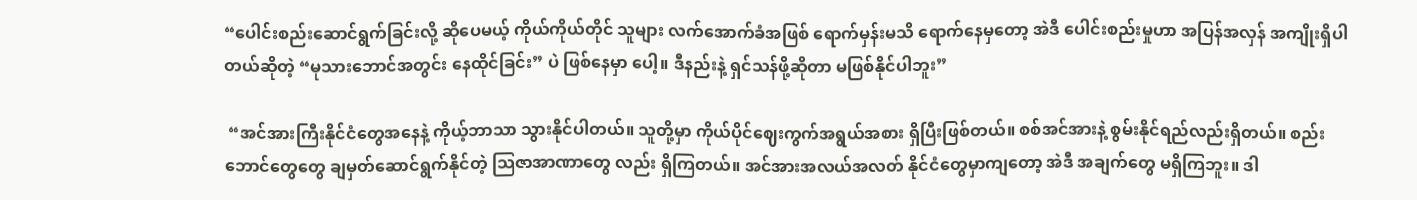“ပေါင်းစည်းဆောင်ရွက်ခြင်းလို့ ဆိုပေမယ့် ကိုယ်ကိုယ်တိုင် သူများ လက်အောက်ခံအဖြစ် ရောက်မှန်းမသိ ရောက်နေမှတော့ အဲဒီ ပေါင်းစည်းမှုဟာ အပြန်အလှန် အကျိုးရှိပါတယ်ဆိုတဲ့ “မုသားဘောင်အတွင်း နေထိုင်ခြင်း” ပဲ ဖြစ်နေမှာ ပေါ့။ ဒီနည်းနဲ့ ရှင်သန်ဖို့ဆိုတာ မဖြစ်နိုင်ပါဘူး”

 “အင်အားကြီးနိုင်ငံတွေအနေနဲ့ ကိုယ့်ဘာသာ သွားနိုင်ပါတယ်။ သူတို့မှာ ကိုယ်ပိုင်ဈေးကွက်အရွယ်အစား ရှိပြီးဖြစ်တယ်။ စစ်အင်အားနဲ့ စွမ်းနိုင်ရည်လည်းရှိတယ်။ စည်းဘောင်တွေတွေ ချမှတ်ဆောင်ရွက်နိုင်တဲ့ သြဇာအာဏာတွေ လည်း ရှိကြတယ်။ အင်အားအလယ်အလတ် နိုင်ငံတွေမှာကျတော့ အဲဒီ အချက်တွေ မရှိကြဘူး။ ဒါ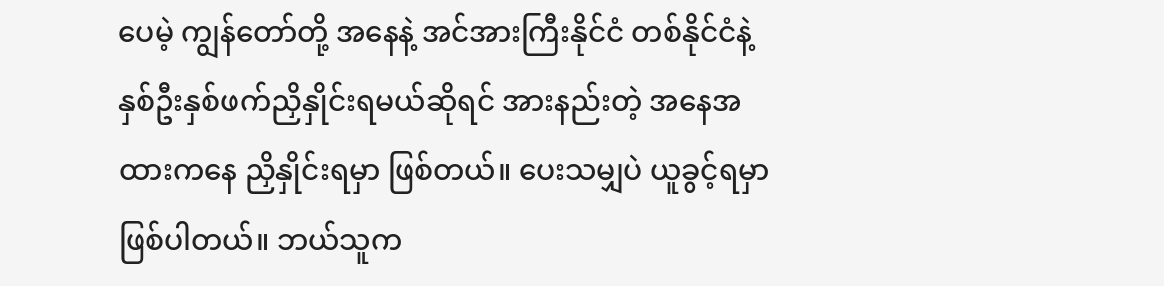ပေမဲ့ ကျွန်တော်တို့ အနေနဲ့ အင်အားကြီးနိုင်ငံ တစ်နိုင်ငံနဲ့ နှစ်ဦးနှစ်ဖက်ညှိနှိုင်းရမယ်ဆိုရင် အားနည်းတဲ့ အနေအထားကနေ ညှိနှိုင်းရမှာ ဖြစ်တယ်။ ပေးသမျှပဲ ယူခွင့်ရမှာ ဖြစ်ပါတယ်။ ဘယ်သူက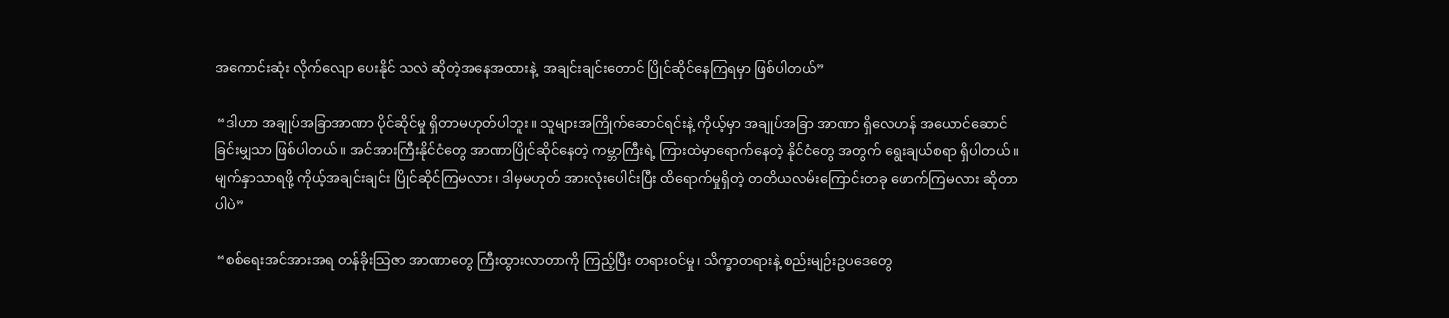အကောင်းဆုံး လိုက်လျော ပေးနိုင် သလဲ ဆိုတဲ့အနေအထားနဲ့  အချင်းချင်းတောင် ပြိုင်ဆိုင်နေကြရမှာ ဖြစ်ပါတယ်”

 “ဒါဟာ အချုပ်အခြာအာဏာ ပိုင်ဆိုင်မှု ရှိတာမဟုတ်ပါဘူး။ သူများအကြိုက်ဆောင်ရင်းနဲ့ ကိုယ့်မှာ အချုပ်အခြာ အာဏာ ရှိလေဟန် အယောင်ဆောင် ခြင်းမျှသာ ဖြစ်ပါတယ်။ အင်အားကြီးနိုင်ငံတွေ အာဏာပြိုင်ဆိုင်နေတဲ့ ကမ္ဘာကြီးရဲ့ ကြားထဲမှာရောက်နေတဲ့ နိုင်ငံတွေ အတွက် ရွေးချယ်စရာ ရှိပါတယ်။ မျက်နှာသာရဖို့ ကိုယ့်အချင်းချင်း ပြိုင်ဆိုင်ကြမလား၊ ဒါမှမဟုတ် အားလုံးပေါင်းပြီး ထိရောက်မှုရှိတဲ့ တတိယလမ်းကြောင်းတခု ဖောက်ကြမလား ဆိုတာပါပဲ”

 “စစ်ရေးအင်အားအရ တန်ခိုးသြဇာ အာဏာတွေ ကြီးထွားလာတာကို ကြည့်ပြီး တရားဝင်မှု၊ သိက္ခာတရားနဲ့ စည်းမျဉ်းဥပဒေတွေ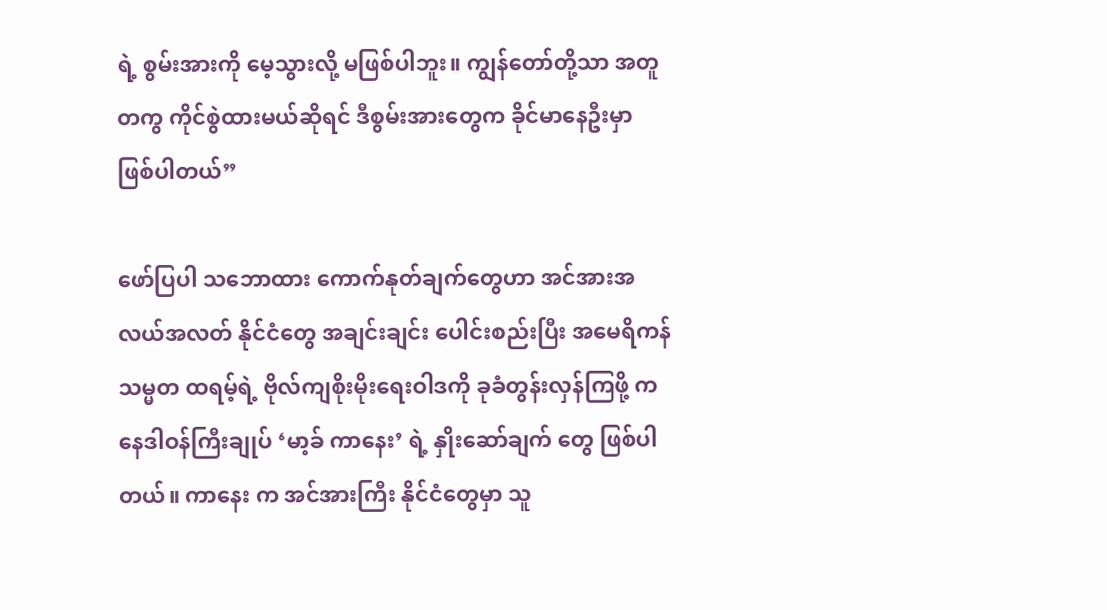ရဲ့ စွမ်းအားကို မေ့သွားလို့ မဖြစ်ပါဘူး။ ကျွန်တော်တို့သာ အတူတကွ ကိုင်စွဲထားမယ်ဆိုရင် ဒီစွမ်းအားတွေက ခိုင်မာနေဦးမှာ ဖြစ်ပါတယ်”

ဖော်ပြပါ သဘောထား ကောက်နုတ်ချက်တွေဟာ အင်အားအလယ်အလတ် နိုင်ငံတွေ အချင်းချင်း ပေါင်းစည်းပြီး အမေရိကန်သမ္မတ ထရမ့်ရဲ့ ဗိုလ်ကျစိုးမိုးရေးဝါဒကို ခုခံတွန်းလှန်ကြဖို့ ကနေဒါဝန်ကြီးချုပ် ‘မာ့ခ် ကာနေး’ ရဲ့ နှိုးဆော်ချက် တွေ ဖြစ်ပါတယ်။ ကာနေး က အင်အားကြီး နိုင်ငံတွေမှာ သူ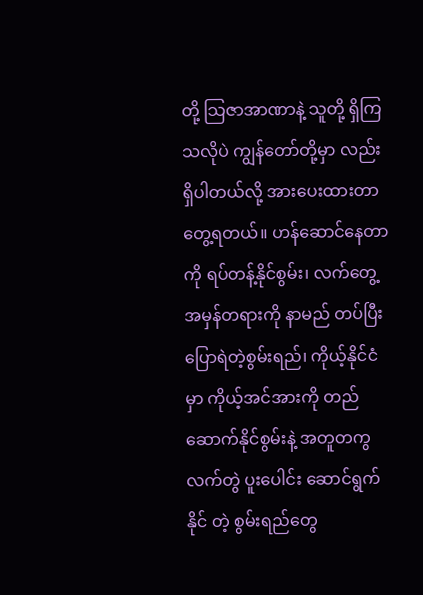တို့ သြဇာအာဏာနဲ့ သူတို့ ရှိကြသလိုပဲ ကျွန်တော်တို့မှာ လည်း ရှိပါတယ်လို့ အားပေးထားတာတွေ့ရတယ်။ ဟန်ဆောင်နေတာ ကို ရပ်တန့်နိုင်စွမ်း၊ လက်တွေ့ အမှန်တရားကို နာမည် တပ်ပြီး ပြောရဲတဲ့စွမ်းရည်၊ ကိုယ့်နိုင်ငံမှာ ကိုယ့်အင်အားကို တည်ဆောက်နိုင်စွမ်းနဲ့ အတူတကွ လက်တွဲ ပူးပေါင်း ဆောင်ရွက်နိုင် တဲ့ စွမ်းရည်တွေ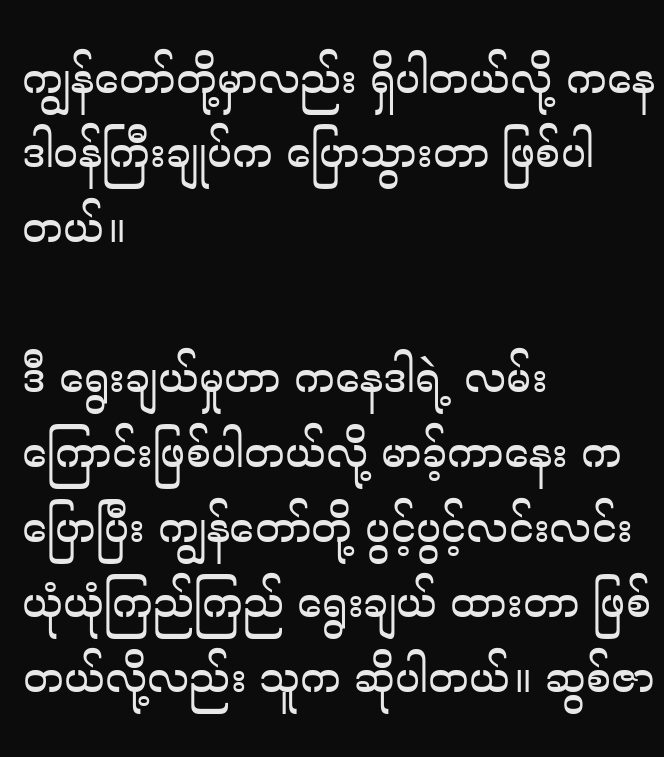ကျွန်တော်တို့မှာလည်း ရှိပါတယ်လို့ ကနေဒါဝန်ကြီးချုပ်က ပြောသွားတာ ဖြစ်ပါတယ်။

ဒီ ရွေးချယ်မှုဟာ ကနေဒါရဲ့ လမ်းကြောင်းဖြစ်ပါတယ်လို့ မာခ့်ကာနေး ကပြောပြီး ကျွန်တော်တို့ ပွင့်ပွင့်လင်းလင်း ယုံယုံကြည်ကြည် ရွေးချယ် ထားတာ ဖြစ်တယ်လို့လည်း သူက ဆိုပါတယ်။ ဆွစ်ဇာ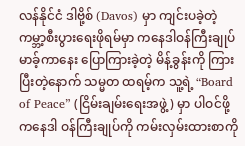လန်နိုင်ငံ ဒါဗို့စ် (Davos) မှာ ကျင်းပခဲ့တဲ့ ကမ္ဘာ့စီးပွားရေးဖိုရမ်မှာ ကနေဒါဝန်ကြီးချုပ် မာခ့်ကာနေး ပြောကြားခဲ့တဲ့ မိန့်ခွန်းကို ကြားပြီးတဲ့နောက် သမ္မတ ထရမ့်က သူ့ရဲ့ “Board of Peace” (ငြိမ်းချမ်းရေးအဖွဲ့) မှာ ပါဝင်ဖို့ ကနေဒါ ဝန်ကြီးချုပ်ကို ကမ်းလှမ်းထားစာကို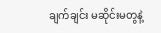ချက်ချင်း မဆိုင်းမတွနဲ့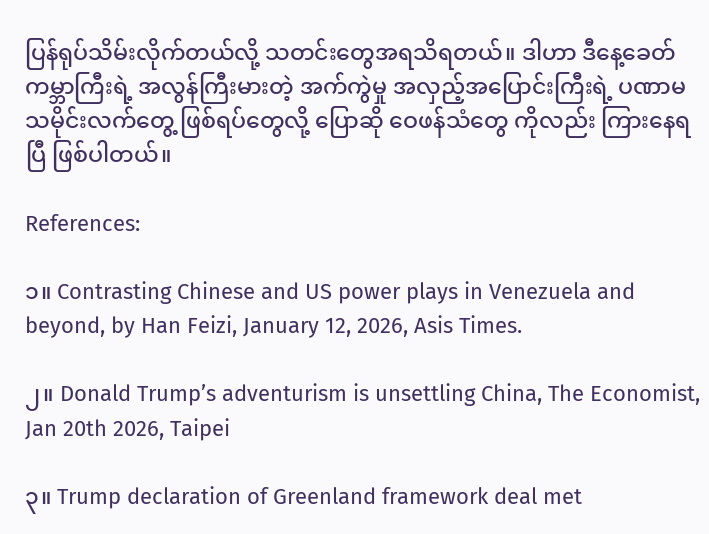ပြန်ရုပ်သိမ်းလိုက်တယ်လို့ သတင်းတွေအရသိရတယ်။ ဒါဟာ ဒီနေ့ခေတ် ကမ္ဘာကြီးရဲ့ အလွန်ကြီးမားတဲ့ အက်ကွဲမှု အလှည့်အပြောင်းကြီးရဲ့ ပဏာမ သမိုင်းလက်တွေ့ ဖြစ်ရပ်တွေလို့ ပြောဆို ဝေဖန်သံတွေ ကိုလည်း ကြားနေရပြီ ဖြစ်ပါတယ်။

References:

၁။ Contrasting Chinese and US power plays in Venezuela and beyond, by Han Feizi, January 12, 2026, Asis Times.

၂။ Donald Trump’s adventurism is unsettling China, The Economist, Jan 20th 2026, Taipei

၃။ Trump declaration of Greenland framework deal met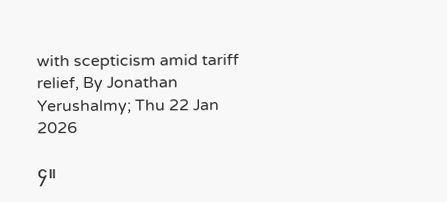with scepticism amid tariff relief, By Jonathan Yerushalmy; Thu 22 Jan 2026

၄။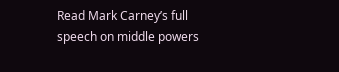Read Mark Carney’s full speech on middle powers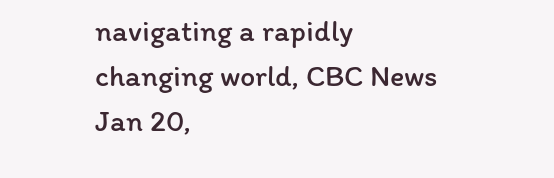navigating a rapidly changing world, CBC News Jan 20,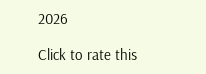2026

Click to rate this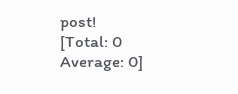post!
[Total: 0 Average: 0]